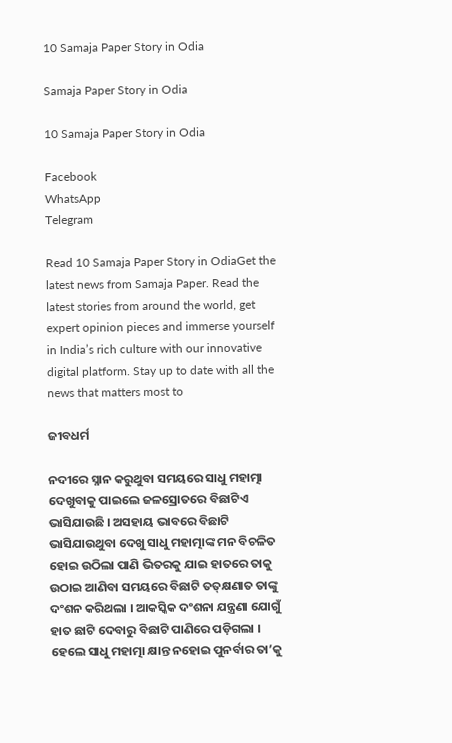10 Samaja Paper Story in Odia

Samaja Paper Story in Odia

10 Samaja Paper Story in Odia

Facebook
WhatsApp
Telegram

Read 10 Samaja Paper Story in OdiaGet the latest news from Samaja Paper. Read the latest stories from around the world, get expert opinion pieces and immerse yourself in India’s rich culture with our innovative digital platform. Stay up to date with all the news that matters most to

ଜୀବଧର୍ମ

ନଦୀରେ ସ୍ନାନ କରୁଥୁବା ସମୟରେ ସାଧୁ ମହାତ୍ମା ଦେଖୁବାକୁ ପାଇଲେ ଜଳସ୍ରୋତରେ ବିଛାଟିଏ ଭାସିଯାଉଛି । ଅସହାୟ ଭାବରେ ବିଛାଟି ଭାସିଯାଉଥୁବା ଦେଖୁ ସାଧୁ ମହାତ୍ମାଙ୍କ ମନ ବିଚଳିତ ହୋଇ ଉଠିଲା ପାଣି ଭିତରକୁ ଯାଇ ହାତରେ ତାକୁ ଉଠାଇ ଆଣିବା ସମୟରେ ବିଛାଟି ତତ୍‌କ୍ଷଣାତ ତାଙ୍କୁ ଦଂଶନ କରିଥଲା । ଆକସ୍କିକ ଦଂଶନା ଯନ୍ତ୍ରଣା ଯୋଗୁଁ ହାତ ଛାଟି ଦେବାରୁ ବିଛାଟି ପାଣିରେ ପଡ଼ିଗଲା । ହେଲେ ସାଧୁ ମହାତ୍ମା କ୍ଷାନ୍ତ ନହୋଇ ପୁନର୍ବାର ତା’କୁ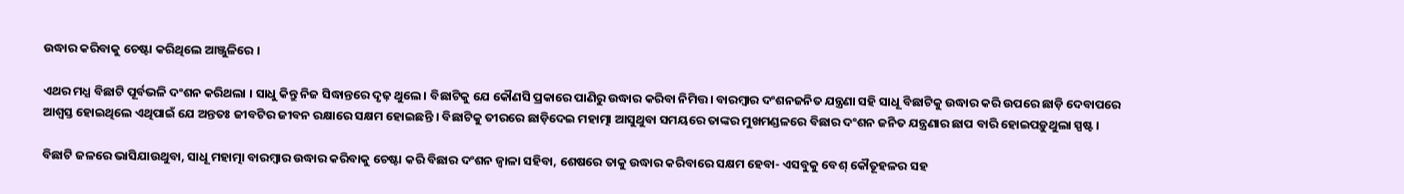ଉଦ୍ଧାର କରିବାକୁ ଚେଷ୍ଟା କରିଥିଲେ ଆଞ୍ଜୁଳିରେ ।

ଏଥର ମଧ୍ଯ ବିଛାଟି ପୂର୍ବଭଳି ଦଂଶନ କରିଥଲା । ସାଧୁ କିନ୍ତୁ ନିଜ ସିଦ୍ଧାନ୍ତରେ ଦୃଢ଼ ଥୁଲେ। ବିଛାଟିକୁ ଯେ କୌଣସି ପ୍ରକାରେ ପାଣିରୁ ଉଦ୍ଧାର କରିବା ନିମିତ୍ତ। ବାରମ୍ବାର ଦଂଶନଜନିତ ଯନ୍ତ୍ରଣା ସହି ସାଧୂ ବିଛାଟିକୁ ଉଦ୍ଧାର କରି ଉପରେ ଛାଡ଼ି ଦେବାପରେ ଆଶ୍ଵସ୍ତ ହୋଇଥିଲେ ଏଥିପାଇଁ ଯେ ଅନ୍ତତଃ ଜୀବଟିର ଜୀବନ ରକ୍ଷାରେ ସକ୍ଷମ ହୋଇଛନ୍ତି । ବିଛାଟିକୁ ତୀରରେ ଛାଡ଼ିଦେଇ ମହାତ୍ମା ଆସୁଥୁବା ସମୟରେ ତାଙ୍କର ମୁଖମଣ୍ଡଳରେ ବିଛାର ଦଂଶନ ଜନିତ ଯନ୍ତ୍ରଣାର ଛାପ ବାରି ହୋଇପଡ଼ୁଥୁଲା ସ୍ପଷ୍ଟ ।

ବିଛାଟି ଜଳରେ ଭାସିଯାଉଥୁବା, ସାଧୂ ମହାତ୍ମା ବାରମ୍ବାର ଉଦ୍ଧାର କରିବାକୁ ଚେଷ୍ଟା କରି ବିଛାର ଦଂଶନ ଜ୍ଵାଳା ସହିବା, ଶେଷରେ ତାକୁ ଉଦ୍ଧାର କରିବାରେ ସକ୍ଷମ ହେବା- ଏସବୁକୁ ବେଶ୍‌ କୌତୂହଳର ସହ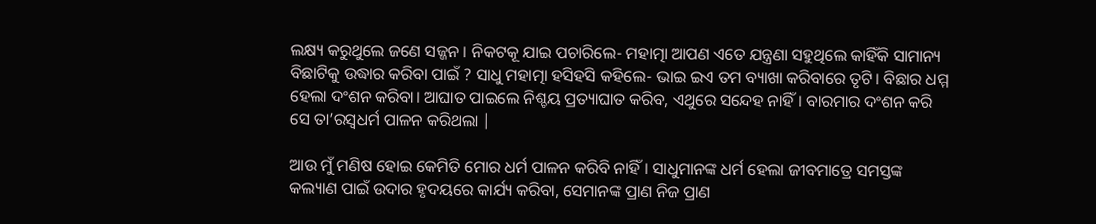ଲକ୍ଷ୍ୟ କରୁଥୁଲେ ଜଣେ ସଜ୍ଜନ । ନିକଟକୂ ଯାଇ ପଚାରିଲେ- ମହାତ୍ମା ଆପଣ ଏତେ ଯନ୍ତ୍ରଣା ସହୁଥିଲେ କାହିଁକି ସାମାନ୍ୟ ବିଛାଟିକୁ ଉଦ୍ଧାର କରିବା ପାଇଁ ? ସାଧୁ ମହାତ୍ମା ହସିହସି କହିଲେ- ଭାଇ ଇଏ ତମ ବ୍ୟାଖା କରିବାରେ ତୃଟି। ବିଛାର ଧମ୍ମ ହେଲା ଦଂଶନ କରିବା। ଆଘାତ ପାଇଲେ ନିଶ୍ଚୟ ପ୍ରତ୍ୟାଘାତ କରିବ, ଏଥୁରେ ସନ୍ଦେହ ନାହିଁ। ବାରମାର ଦଂଶନ କରି ସେ ତା’ରସ୍ବଧର୍ମ ପାଳନ କରିଥଲା |

ଆଉ ମୁଁ ମଣିଷ ହୋଇ କେମିତି ମୋର ଧର୍ମ ପାଳନ କରିବି ନାହିଁ। ସାଧୁମାନଙ୍କ ଧର୍ମ ହେଲା ଜୀବମାତ୍ରେ ସମସ୍ତଙ୍କ କଲ୍ୟାଣ ପାଇଁ ଉଦାର ହୃଦୟରେ କାର୍ଯ୍ୟ କରିବା, ସେମାନଙ୍କ ପ୍ରାଣ ନିଜ ପ୍ରାଣ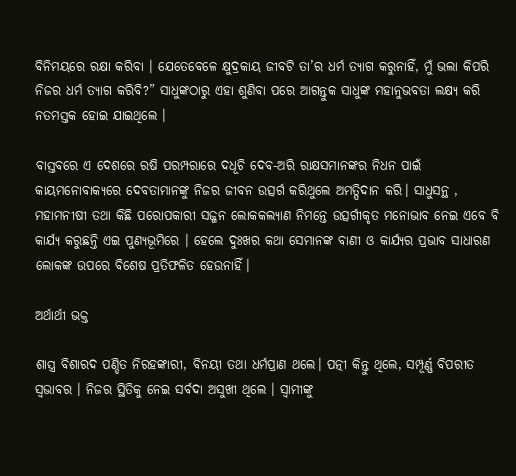ବିନିମୟରେ ରକ୍ଷା କରିବା । ଯେତେବେଳେ କ୍ଷୁଦ୍ରକାୟ ଜୀବଟି ତା’ର ଧର୍ମ ତ୍ୟାଗ କରୁନାହିଁ, ମୁଁ ଭଲା କିପରି ନିଜର ଧର୍ମ ତ୍ୟାଗ କରିବି?” ସାଧୁଙ୍କଠାରୁ ଏହା ଶୁଣିବା ପରେ ଆଗନ୍ତୁକ ସାଧୁଙ୍କ ମହାନୁଭବତା ଲକ୍ଷ୍ୟ କରି ନତମସ୍ତକ ହୋଇ ଯାଇଥିଲେ ।

ବାସ୍ତବରେ ଏ ଦେଶରେ ରଷି ପରମ୍ପରାରେ ଦଧୂଚି ଦେବ-ଅରି ରାକ୍ଷସମାନଙ୍କର ନିଧନ ପାଇଁ କାୟମନୋବାକ୍ୟରେ ଦେବତାମାନଙ୍କୁ ନିଜର ଜୀବନ ଉତ୍ସର୍ଗ କରିଥୁଲେ ଅମତ୍ପିଦାନ କରି। ସାଧୁସନ୍ଥ , ମହାମନୀଷୀ ତଥା କିଛି ପରୋପକାରୀ ସଜ୍ଜନ ଲୋକକଲ୍ୟାଣ ନିମନ୍ତେ ଉତ୍ସର୍ଗୀକୃତ ମନୋଭାବ ନେଇ ଏବେ ବି କାର୍ଯ୍ୟ କରୁଛନ୍ତି ଏଇ ପୁଣ୍ୟଭୂମିରେ । ହେଲେ ଦୁଃଖର କଥା ସେମାନଙ୍କ ବାଣୀ ଓ କାର୍ଯ୍ୟର ପ୍ରଭାବ ସାଧାରଣ ଲୋକଙ୍କ ଉପରେ ବିଶେଷ ପ୍ରତିଫଳିତ ହେଉନାହିଁ।

ଅର୍ଥାର୍ଥୀ ଭକ୍ତ

ଶାସ୍ତ୍ର ବିଶାରଦ ପଣ୍ଡିତ ନିରହଙ୍କାରୀ, ବିନୟୀ ତଥା ଧର୍ମପ୍ରାଣ ଥଲେ। ପତ୍ନୀ କିନ୍ତୁ ଥିଲେ, ସମ୍ପୂର୍ଣ୍ଣ ବିପରୀତ ସ୍ଵଭାବର । ନିଜର ସ୍ଥିତିକୁ ନେଇ ସର୍ବଦା ଅସୁଖୀ ଥିଲେ । ସ୍ଵାମୀଙ୍କୁ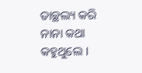ତାଚ୍ଛଲ୍ୟ କରି ନାନା କଥା କହୁଥୁଲେ ।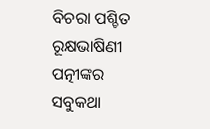ବିଚରା ପଶ୍ଚିତ ରୂକ୍ଷଭାଷିଣୀ ପତ୍ନୀଙ୍କର ସବୁକଥା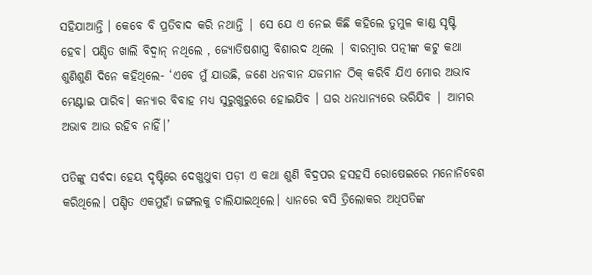ସହିଯାଆନ୍ତି । କେବେ ବି ପ୍ରତିବାଦ କରି ନଥାନ୍ତି | ସେ ଯେ ଏ ନେଇ କିଛି କହିଲେ ତୁମୁଳ କାଣ୍ଡ ସୃଷ୍ଟି ହେବ। ପଣ୍ଡିତ ଖାଲି ବିଦ୍ଵାନ୍‌ ନଥିଲେ , ଜ୍ୟୋତିଷଶାସ୍ତ୍ର ବିଶାରଦ ଥିଲେ | ବାରମ୍ବାର ପତ୍ନୀଙ୍କ କଟୁ କଥା ଶୁଣିଶୁଣି ଦିନେ କହିଥିଲେ- ‘ଏବେ ମୁଁ ଯାଉଛି, ଜଣେ ଧନବାନ ଯଜମାନ ଠିକ୍‌ କରିବି ଯିଏ ମୋର ଅଭାବ ମେଣ୍ଟାଇ ପାରିବ। କନ୍ୟାର ବିବାହ ମଧ୍ଯ ସୁରୁଖୁରୁରେ ହୋଇଯିବ । ଘର ଧନଧାନ୍ୟରେ ଭରିଯିବ | ଆମର ଅଭାବ ଆଉ ରହିବ ନାହିଁ।’

ପତିଙ୍କୁ ସର୍ବଦା ହେୟ ଦୃଷ୍ଟିରେ ଦେଖୁଥୁବା ପଡ଼ୀ ଏ କଥା ଶୁଣି ବିଦ୍ରପର ହସହସି ରୋଷେଇରେ ମନୋନିବେଶ କରିଥିଲେ। ପଣ୍ଡିତ ଏକମୁହାଁ ଜଙ୍ଗଲକୁ ଚାଲିଯାଇଥିଲେ। ଧ୍ୟାନରେ ବସି ତ୍ରିଲୋକର ଅଧିପତିଙ୍କ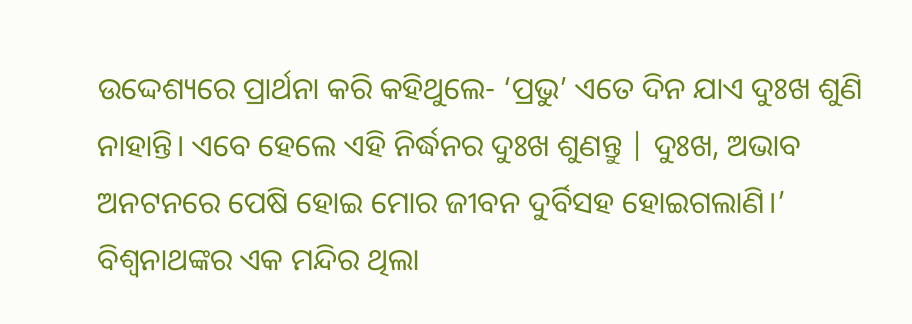ଉଦ୍ଦେଶ୍ୟରେ ପ୍ରାର୍ଥନା କରି କହିଥୁଲେ- ‘ପ୍ରଭୁ’ ଏତେ ଦିନ ଯାଏ ଦୁଃଖ ଶୁଣି ନାହାନ୍ତି। ଏବେ ହେଲେ ଏହି ନିର୍ଦ୍ଧନର ଦୁଃଖ ଶୁଣନ୍ତୁ | ଦୁଃଖ, ଅଭାବ ଅନଟନରେ ପେଷି ହୋଇ ମୋର ଜୀବନ ଦୁର୍ବିସହ ହୋଇଗଲାଣି।’ ବିଶ୍ଵନାଥଙ୍କର ଏକ ମନ୍ଦିର ଥିଲା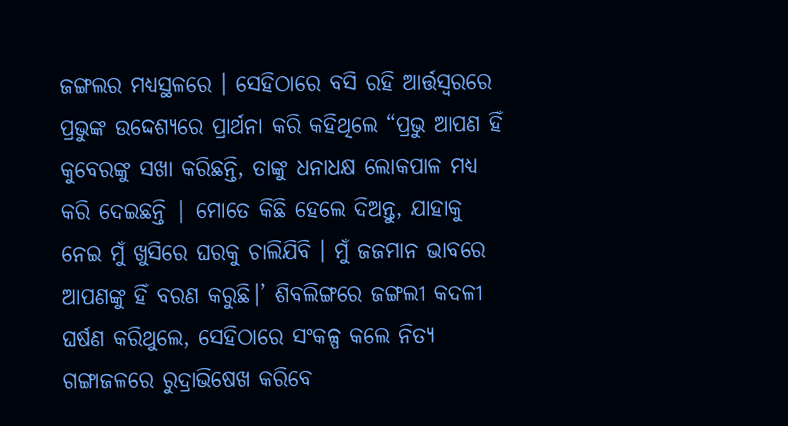ଜଙ୍ଗଲର ମଧ୍ଯସ୍ଥଳରେ । ସେହିଠାରେ ବସି ରହି ଆର୍ତ୍ତସ୍ୱରରେ ପ୍ରଭୁଙ୍କ ଉଦ୍ଦେଶ୍ୟରେ ପ୍ରାର୍ଥନା କରି କହିଥିଲେ “ପ୍ରଭୁ ଆପଣ ହିଁ କୁବେରଙ୍କୁ ସଖା କରିଛନ୍ତି, ତାଙ୍କୁ ଧନାଧକ୍ଷ ଲୋକପାଳ ମଧ୍ଯ କରି ଦେଇଛନ୍ତି | ମୋତେ କିଛି ହେଲେ ଦିଅନ୍ତୁ, ଯାହାକୁ ନେଇ ମୁଁ ଖୁସିରେ ଘରକୁ ଚାଲିଯିବି । ମୁଁ ଜଜମାନ ଭାବରେ ଆପଣଙ୍କୁ ହିଁ ବରଣ କରୁଛି।’ ଶିବଲିଙ୍ଗରେ ଜଙ୍ଗଲୀ କଦଳୀ ଘର୍ଷଣ କରିଥୁଲେ, ସେହିଠାରେ ସଂକଳ୍ପ କଲେ ନିତ୍ୟ ଗଙ୍ଗାଜଳରେ ରୁଦ୍ରାଭିଷେଖ କରିବେ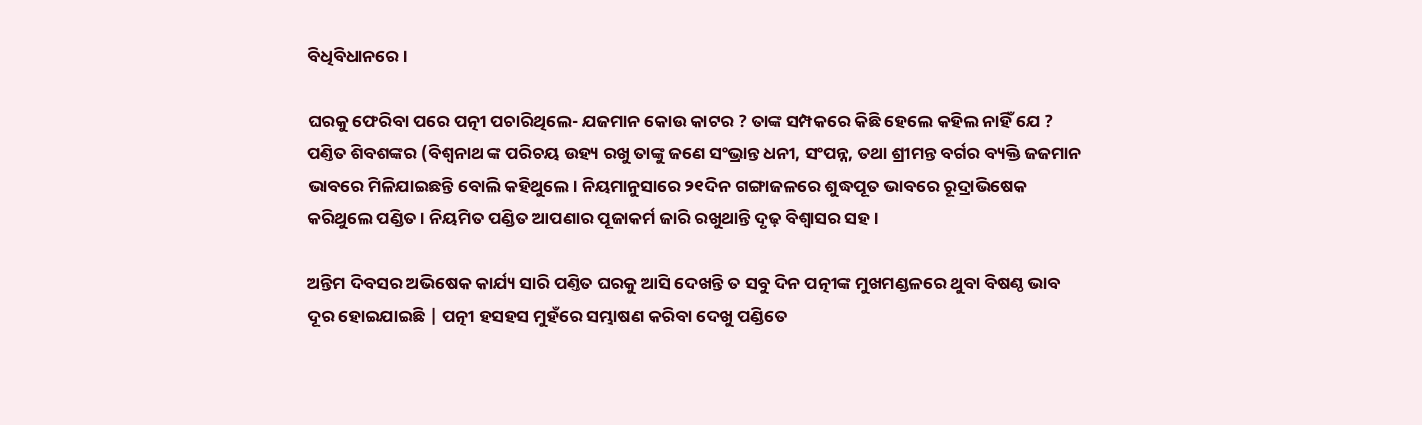ବିଧିବିଧାନରେ ।

ଘରକୁ ଫେରିବା ପରେ ପତ୍ନୀ ପଚାରିଥିଲେ- ଯଜମାନ କୋଉ କାଟର ? ତାଙ୍କ ସମ୍ପକରେ କିଛି ହେଲେ କହିଲ ନାହିଁ ଯେ ? ପଣ୍ତିତ ଶିବଶଙ୍କର (ବିଶ୍ଵନାଥ ଙ୍କ ପରିଚୟ ଉହ୍ୟ ରଖୁ ତାଙ୍କୁ ଜଣେ ସଂଭ୍ରାନ୍ତ ଧନୀ, ସଂପନ୍ନ, ତଥା ଶ୍ରୀମନ୍ତ ବର୍ଗର ବ୍ୟକ୍ତି ଜଜମାନ ଭାବରେ ମିଳିଯାଇଛନ୍ତି ବୋଲି କହିଥୁଲେ। ନିୟମାନୁସାରେ ୨୧ଦିନ ଗଙ୍ଗାଜଳରେ ଶୁଦ୍ଧପୂତ ଭାବରେ ରୂଦ୍ରାଭିଷେକ କରିଥୁଲେ ପଣ୍ଡିତ । ନିୟମିତ ପଣ୍ଡିତ ଆପଣାର ପୂଜାକର୍ମ ଜାରି ରଖୁଥାନ୍ତି ଦୃଢ଼ ବିଶ୍ଵାସର ସହ ।

ଅନ୍ତିମ ଦିବସର ଅଭିଷେକ କାର୍ଯ୍ୟ ସାରି ପଣ୍ତିତ ଘରକୁ ଆସି ଦେଖନ୍ତି ତ ସବୁ ଦିନ ପତ୍ନୀଙ୍କ ମୁଖମଣ୍ଡଳରେ ଥୁବା ବିଷଣ୍ଠ ଭାବ ଦୂର ହୋଇଯାଇଛି | ପତ୍ନୀ ହସହସ ମୁହଁରେ ସମ୍ଭାଷଣ କରିବା ଦେଖୁ ପଣ୍ଡିତେ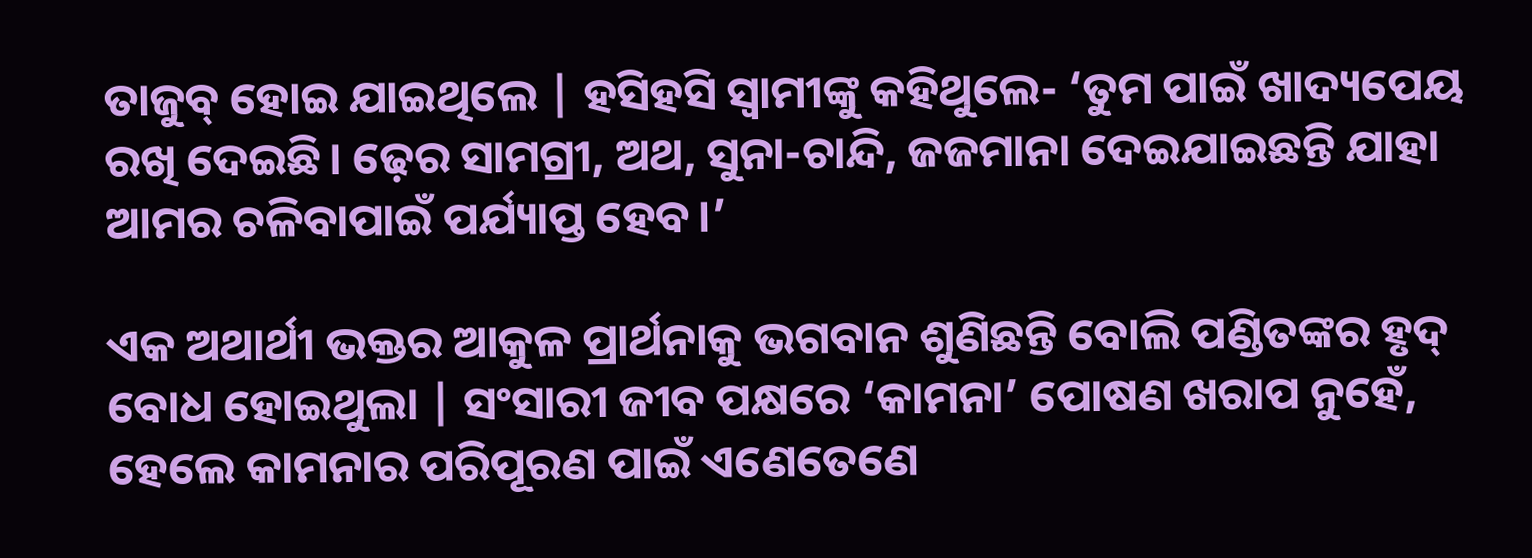ତାଜୁବ୍‌ ହୋଇ ଯାଇଥିଲେ | ହସିହସି ସ୍ବାମୀଙ୍କୁ କହିଥୁଲେ- ‘ତୁମ ପାଇଁ ଖାଦ୍ୟପେୟ ରଖି ଦେଇଛି। ଢ଼େର ସାମଗ୍ରୀ, ଅଥ, ସୁନା-ଚାନ୍ଦି, ଜଜମାନା ଦେଇଯାଇଛନ୍ତି ଯାହା ଆମର ଚଳିବାପାଇଁ ପର୍ଯ୍ୟାପ୍ତ ହେବ।’

ଏକ ଅଥାର୍ଥୀ ଭକ୍ତର ଆକୁଳ ପ୍ରାର୍ଥନାକୁ ଭଗବାନ ଶୁଣିଛନ୍ତି ବୋଲି ପଣ୍ଡିତଙ୍କର ହୃଦ୍‌ ବୋଧ ହୋଇଥୁଲା | ସଂସାରୀ ଜୀବ ପକ୍ଷରେ ‘କାମନା’ ପୋଷଣ ଖରାପ ନୁହେଁ, ହେଲେ କାମନାର ପରିପୂରଣ ପାଇଁ ଏଣେତେଣେ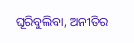ଘୂରିବୁଲିବା, ଅନୀତିର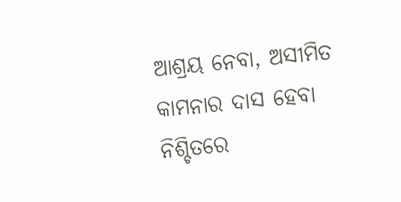ଆଶ୍ରୟ ନେବା, ଅସୀମିତ କାମନାର ଦାସ ହେବା ନିଶ୍ଚିତରେ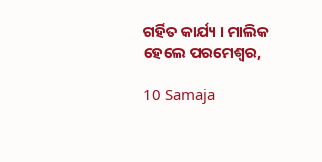ଗର୍ହିତ କାର୍ଯ୍ୟ । ମାଲିକ ହେଲେ ପରମେଶ୍ଵର,

10 Samaja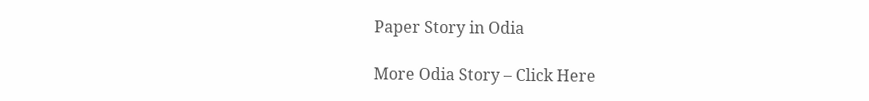Paper Story in Odia

More Odia Story – Click Here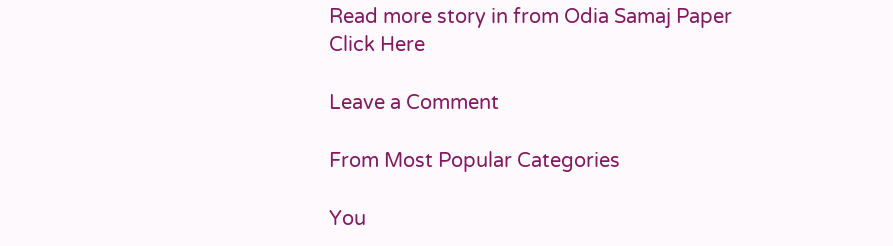Read more story in from Odia Samaj Paper Click Here

Leave a Comment

From Most Popular Categories

You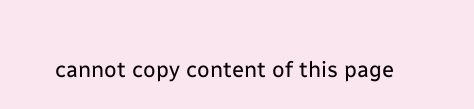cannot copy content of this page